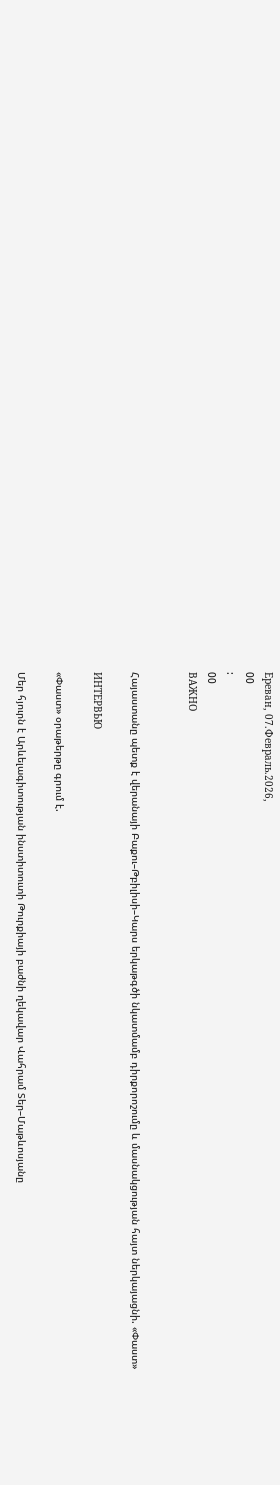Ереван, 07.Февраль.2026,
00
:
00
ВАЖНО


Հայաստանը պետք է վերանայի Բաքու–Թբիլիսի–Կարս երկաթգծի նկատմամբ դիրքորոշումը և մասնակցության հայտ ներկայացնի. «Փաստ»

ИНТЕРВЬЮ

«Փաստ» օրաթերթը գրում է.

Մեր հյուրն է Արևելագիտության ինստիտուտի Թուրքիայի բաժնի ղեկավար Վահրամ Տեր–Մաթևոսյանը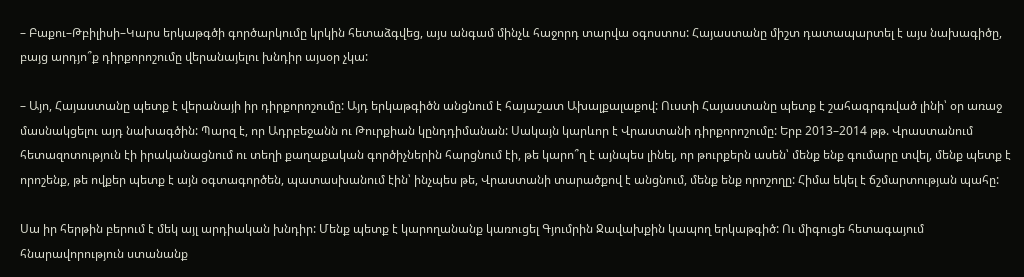– Բաքու–Թբիլիսի–Կարս երկաթգծի գործարկումը կրկին հետաձգվեց, այս անգամ մինչև հաջորդ տարվա օգոստոս: Հայաստանը միշտ դատապարտել է այս նախագիծը, բայց արդյո՞ք դիրքորոշումը վերանայելու խնդիր այսօր չկա:

– Այո, Հայաստանը պետք է վերանայի իր դիրքորոշումը: Այդ երկաթգիծն անցնում է հայաշատ Ախալքալաքով: Ուստի Հայաստանը պետք է շահագրգռված լինի՝ օր առաջ մասնակցելու այդ նախագծին: Պարզ է, որ Ադրբեջանն ու Թուրքիան կընդդիմանան: Սակայն կարևոր է Վրաստանի դիրքորոշումը: Երբ 2013–2014 թթ. Վրաստանում հետազոտություն էի իրականացնում ու տեղի քաղաքական գործիչներին հարցնում էի, թե կարո՞ղ է այնպես լինել, որ թուրքերն ասեն՝ մենք ենք գումարը տվել, մենք պետք է որոշենք, թե ովքեր պետք է այն օգտագործեն, պատասխանում էին՝ ինչպես թե, Վրաստանի տարածքով է անցնում, մենք ենք որոշողը: Հիմա եկել է ճշմարտության պահը:

Սա իր հերթին բերում է մեկ այլ արդիական խնդիր: Մենք պետք է կարողանանք կառուցել Գյումրին Ջավախքին կապող երկաթգիծ: Ու միգուցե հետագայում հնարավորություն ստանանք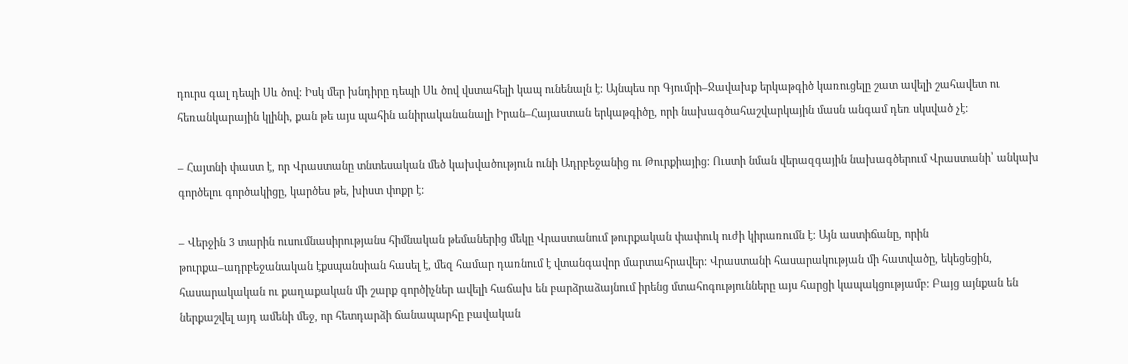դուրս գալ դեպի Սև ծով: Իսկ մեր խնդիրը դեպի Սև ծով վստահելի կապ ունենալն է: Այնպես որ Գյումրի–Ջավախք երկաթգիծ կառուցելը շատ ավելի շահավետ ու հեռանկարային կլինի, քան թե այս պահին անիրականանալի Իրան–Հայաստան երկաթգիծը, որի նախագծահաշվարկային մասն անգամ դեռ սկսված չէ:

– Հայտնի փաստ է, որ Վրաստանը տնտեսական մեծ կախվածություն ունի Ադրբեջանից ու Թուրքիայից: Ուստի նման վերազգային նախագծերում Վրաստանի՝ անկախ գործելու գործակիցը, կարծես թե, խիստ փոքր է:

– Վերջին 3 տարին ուսումնասիրությանս հիմնական թեմաներից մեկը Վրաստանում թուրքական փափուկ ուժի կիրառումն է: Այն աստիճանը, որին թուրքա–ադրբեջանական էքսպանսիան հասել է, մեզ համար դառնում է վտանգավոր մարտահրավեր: Վրաստանի հասարակության մի հատվածը, եկեցեցին, հասարակական ու քաղաքական մի շարք գործիչներ ավելի հաճախ են բարձրաձայնում իրենց մտահոգությունները այս հարցի կապակցությամբ: Բայց այնքան են ներքաշվել այդ ամենի մեջ, որ հետդարձի ճանապարհը բավական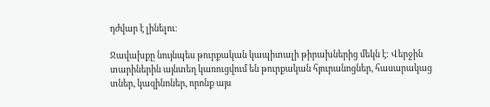դժվար է լինելու։

Ջավախքը նույնպես թուրքական կապիտալի թիրախներից մեկն է: Վերջին տարիներին այնտեղ կառուցվում են թուրքական հյուրանոցներ, հասարակաց տներ, կազինոներ, որոնք այս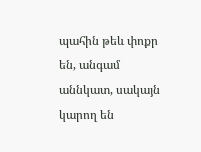պահին թեև փոքր են, անգամ աննկատ, սակայն կարող են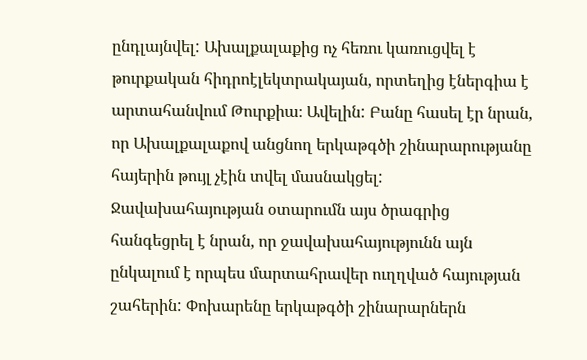ընդլայնվել: Ախալքալաքից ոչ հեռու կառուցվել է թուրքական հիդրոէլեկտրակայան, որտեղից էներգիա է արտահանվում Թուրքիա։ Ավելին: Բանը հասել էր նրան, որ Ախալքալաքով անցնող երկաթգծի շինարարությանը հայերին թույլ չէին տվել մասնակցել: Ջավախահայության օտարումն այս ծրագրից հանգեցրել է նրան, որ ջավախահայությունն այն ընկալում է որպես մարտահրավեր ուղղված հայության շահերին: Փոխարենը երկաթգծի շինարարներն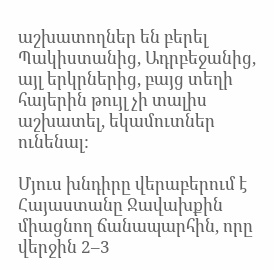աշխատողներ են բերել Պակիստանից, Ադրբեջանից, այլ երկրներից, բայց տեղի հայերին թույլ չի տալիս աշխատել, եկամուտներ ունենալ:

Մյուս խնդիրը վերաբերում է Հայաստանը Ջավախքին միացնող ճանապարհին, որը վերջին 2–3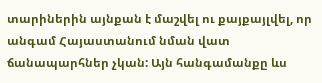տարիներին այնքան է մաշվել ու քայքայլվել, որ անգամ Հայաստանում նման վատ ճանապարհներ չկան: Այն հանգամանքը ևս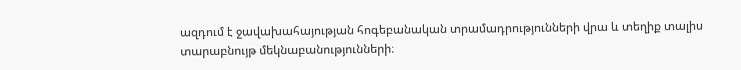ազդում է ջավախահայության հոգեբանական տրամադրությունների վրա և տեղիք տալիս տարաբնույթ մեկնաբանությունների։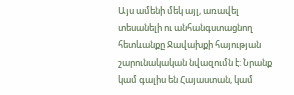Այս ամենի մեկ այլ, առավել տեսանելի ու անհանգստացնող հետևանքը Ջավախքի հայության շարունակական նվազումն է: Նրանք կամ գալիս են Հայաստան, կամ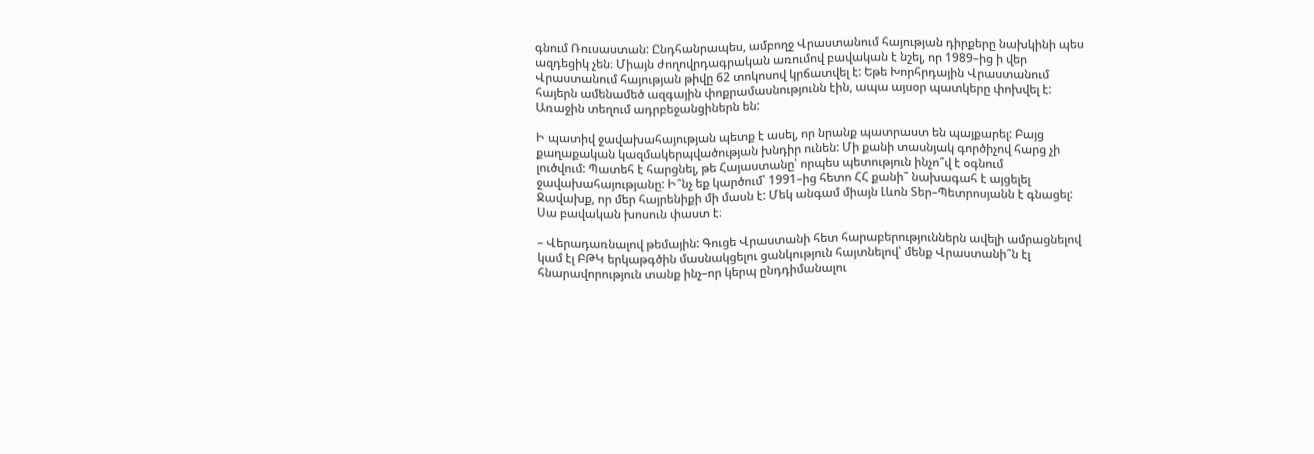գնում Ռուսաստան: Ընդհանրապես, ամբողջ Վրաստանում հայության դիրքերը նախկինի պես ազդեցիկ չեն։ Միայն ժողովրդագրական առումով բավական է նշել, որ 1989–ից ի վեր Վրաստանում հայության թիվը 62 տոկոսով կրճատվել է: Եթե Խորհրդային Վրաստանում հայերն ամենամեծ ազգային փոքրամասնությունն էին, ապա այսօր պատկերը փոխվել է: Առաջին տեղում ադրբեջանցիներն են:

Ի պատիվ ջավախահայության պետք է ասել, որ նրանք պատրաստ են պայքարել: Բայց քաղաքական կազմակերպվածության խնդիր ունեն: Մի քանի տասնյակ գործիչով հարց չի լուծվում: Պատեհ է հարցնել, թե Հայաստանը՝ որպես պետություն ինչո՞վ է օգնում ջավախահայությանը: Ի՞նչ եք կարծում՝ 1991–ից հետո ՀՀ քանի՞ նախագահ է այցելել Ջավախք, որ մեր հայրենիքի մի մասն է: Մեկ անգամ միայն Լևոն Տեր–Պետրոսյանն է գնացել: Սա բավական խոսուն փաստ է։

– Վերադառնալով թեմային: Գուցե Վրաստանի հետ հարաբերություններն ավելի ամրացնելով կամ էլ ԲԹԿ երկաթգծին մասնակցելու ցանկություն հայտնելով՝ մենք Վրաստանի՞ն էլ հնարավորություն տանք ինչ–որ կերպ ընդդիմանալու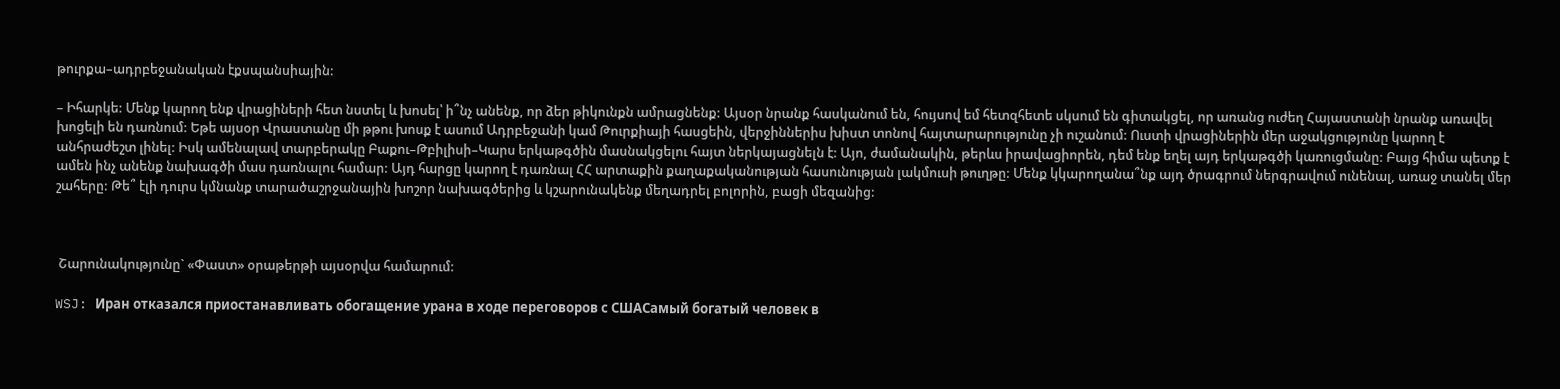թուրքա–ադրբեջանական էքսպանսիային:

– Իհարկե: Մենք կարող ենք վրացիների հետ նստել և խոսել՝ ի՞նչ անենք, որ ձեր թիկունքն ամրացնենք: Այսօր նրանք հասկանում են, հույսով եմ հետզհետե սկսում են գիտակցել, որ առանց ուժեղ Հայաստանի նրանք առավել խոցելի են դառնում: Եթե այսօր Վրաստանը մի թթու խոսք է ասում Ադրբեջանի կամ Թուրքիայի հասցեին, վերջիններիս խիստ տոնով հայտարարությունը չի ուշանում: Ուստի վրացիներին մեր աջակցությունը կարող է անհրաժեշտ լինել: Իսկ ամենալավ տարբերակը Բաքու–Թբիլիսի–Կարս երկաթգծին մասնակցելու հայտ ներկայացնելն է: Այո, ժամանակին, թերևս իրավացիորեն, դեմ ենք եղել այդ երկաթգծի կառուցմանը: Բայց հիմա պետք է ամեն ինչ անենք նախագծի մաս դառնալու համար: Այդ հարցը կարող է դառնալ ՀՀ արտաքին քաղաքականության հասունության լակմուսի թուղթը: Մենք կկարողանա՞նք այդ ծրագրում ներգրավում ունենալ, առաջ տանել մեր շահերը: Թե՞ էլի դուրս կմնանք տարածաշրջանային խոշոր նախագծերից և կշարունակենք մեղադրել բոլորին, բացի մեզանից:



 Շարունակությունը` «Փաստ» օրաթերթի այսօրվա համարում:

WSJ: Иран отказался приостанавливать обогащение урана в ходе переговоров с СШАСамый богатый человек в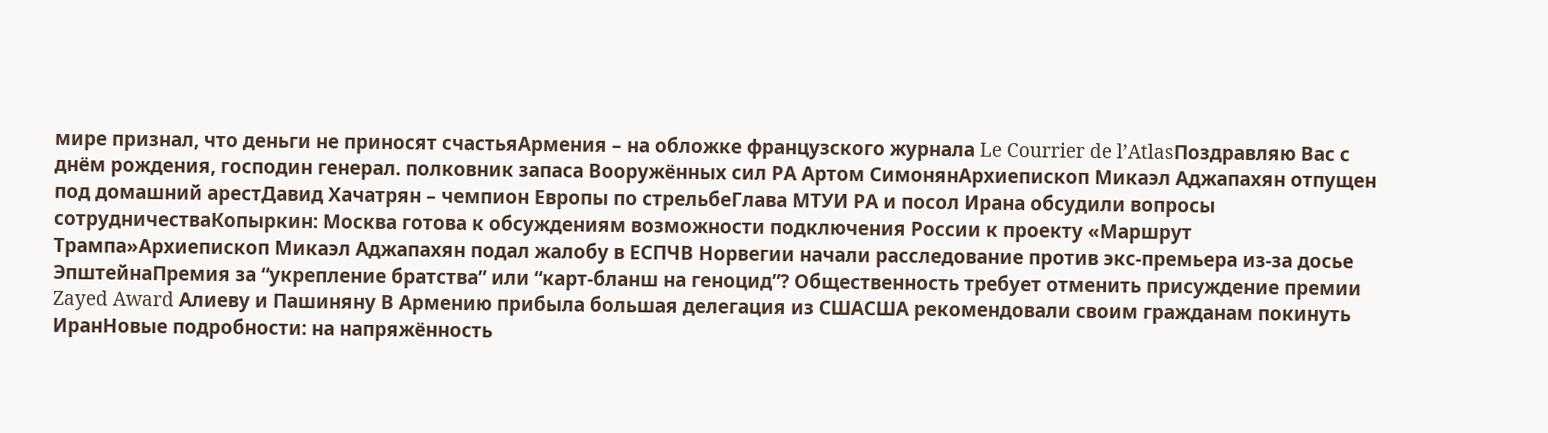мире признал, что деньги не приносят счастьяАрмения – на обложке французского журнала Le Courrier de l’AtlasПоздравляю Вас с днём рождения, господин генерал. полковник запаса Вооружённых сил РА Артом СимонянАрхиепископ Микаэл Аджапахян отпущен под домашний арестДавид Хачатрян – чемпион Европы по стрельбеГлава МТУИ РА и посол Ирана обсудили вопросы сотрудничестваКопыркин: Москва готова к обсуждениям возможности подключения России к проекту «Маршрут Трампа»Архиепископ Микаэл Аджапахян подал жалобу в ЕСПЧВ Норвегии начали расследование против экс-премьера из-за досье ЭпштейнаПремия за “укрепление братства” или “карт-бланш на геноцид”? Общественность требует отменить присуждение премии Zayed Award Алиеву и Пашиняну В Армению прибыла большая делегация из СШАСША рекомендовали своим гражданам покинуть ИранНовые подробности: на напряжённость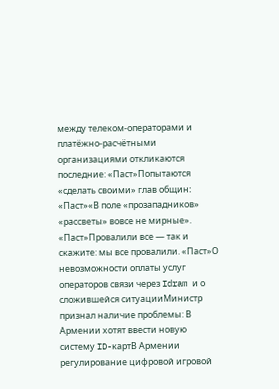между телеком-операторами и платёжно-расчётными организациями откликаются последние: «Паст»Попытаются «сделать своими» глав общин։ «Паст»«В поле «прозападников» «рассветы» вовсе не мирные». «Паст»Провалили все — так и скажите: мы все провалили. «Паст»О невозможности оплаты услуг операторов связи через Idram и о сложившейся ситуацииМинистр признал наличие проблемы: В Армении хотят ввести новую систему ID-картВ Армении регулирование цифровой игровой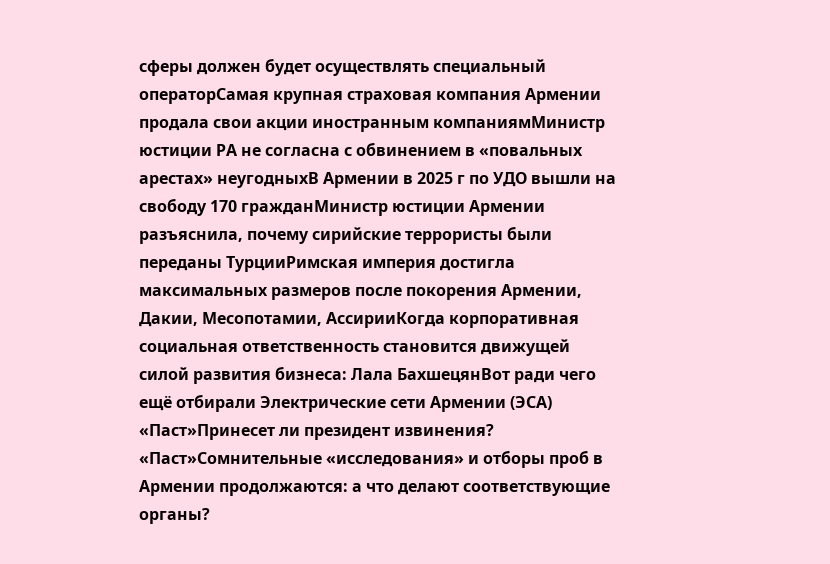сферы должен будет осуществлять специальный операторСамая крупная страховая компания Армении продала свои акции иностранным компаниямМинистр юстиции РА не согласна с обвинением в «повальных арестах» неугодныхВ Армении в 2025 г по УДО вышли на свободу 170 гражданМинистр юстиции Армении разъяснила, почему сирийские террористы были переданы ТурцииРимская империя достигла максимальных размеров после покорения Армении, Дакии, Месопотамии, АссирииКогда корпоративная социальная ответственность становится движущей силой развития бизнеса: Лала БахшецянВот ради чего ещё отбирали Электрические сети Армении (ЭСА) «Паст»Принесет ли президент извинения? «Паст»Сомнительные «исследования» и отборы проб в Армении продолжаются: а что делают соответствующие органы?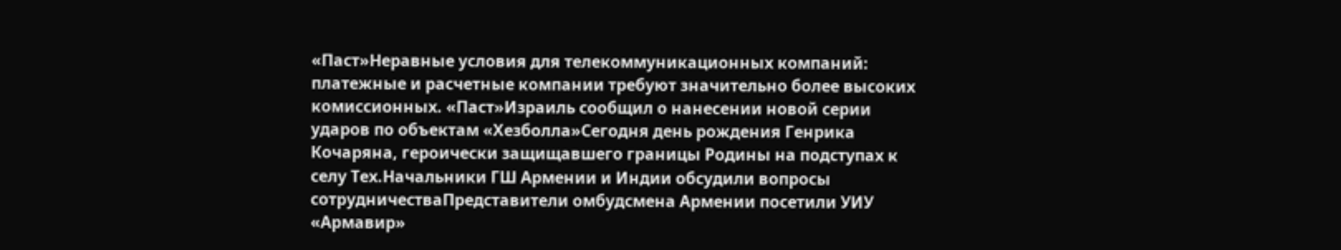«Паст»Неравные условия для телекоммуникационных компаний: платежные и расчетные компании требуют значительно более высоких комиссионных. «Паст»Израиль сообщил о нанесении новой серии ударов по объектам «Хезболла»Сегодня день рождения Генрика Кочаряна, героически защищавшего границы Родины на подступах к селу Тех.Начальники ГШ Армении и Индии обсудили вопросы сотрудничестваПредставители омбудсмена Армении посетили УИУ «Армавир»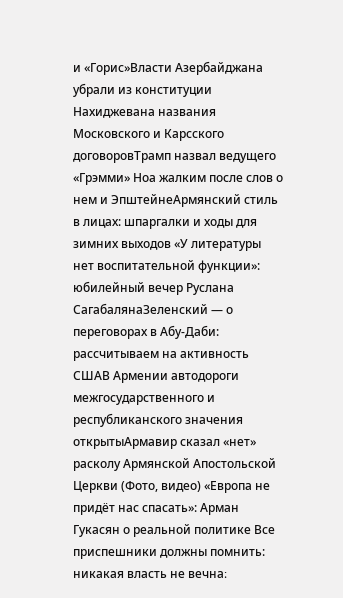и «Горис»Власти Азербайджана убрали из конституции Нахиджевана названия Московского и Карсского договоровТрамп назвал ведущего «Грэмми» Ноа жалким после слов о нем и ЭпштейнеАрмянский стиль в лицах: шпаргалки и ходы для зимних выходов «У литературы нет воспитательной функции»: юбилейный вечер Руслана СагабалянаЗеленский — о переговорах в Абу-Даби: рассчитываем на активность СШАВ Армении автодороги межгосударственного и республиканского значения открытыАрмавир сказал «нет» расколу Армянской Апостольской Церкви (Фото, видео) «Европа не придёт нас спасать»: Арман Гукасян о реальной политике Все приспешники должны помнить: никакая власть не вечна։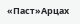«Паст»Арцах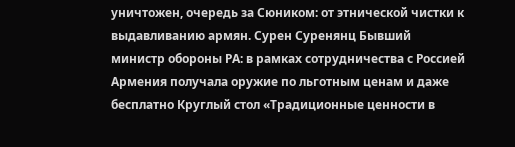уничтожен, очередь за Сюником: от этнической чистки к выдавливанию армян. Сурен Суренянц Бывший министр обороны РА: в рамках сотрудничества с Россией Армения получала оружие по льготным ценам и даже бесплатно Круглый стол «Традиционные ценности в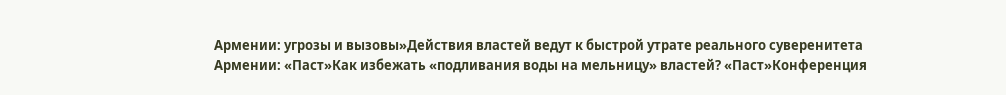Армении: угрозы и вызовы»Действия властей ведут к быстрой утрате реального суверенитета Армении: «Паст»Как избежать «подливания воды на мельницу» властей? «Паст»Конференция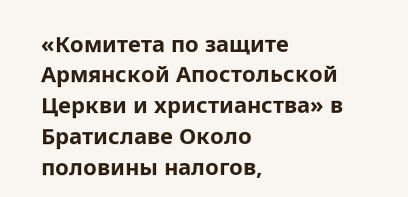«Комитета по защите Армянской Апостольской Церкви и христианства» в Братиславе Около половины налогов,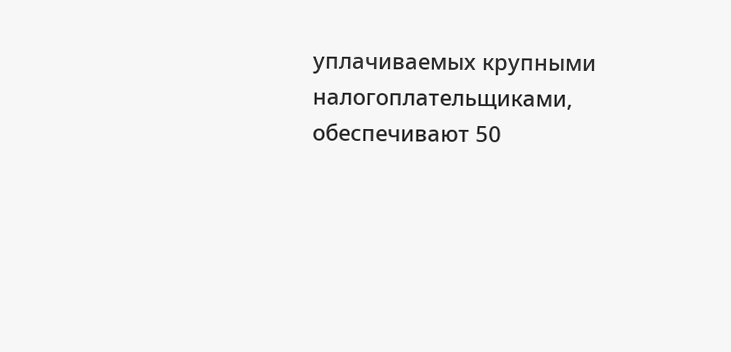уплачиваемых крупными налогоплательщиками, обеспечивают 50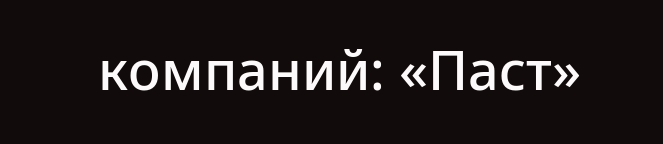компаний: «Паст»